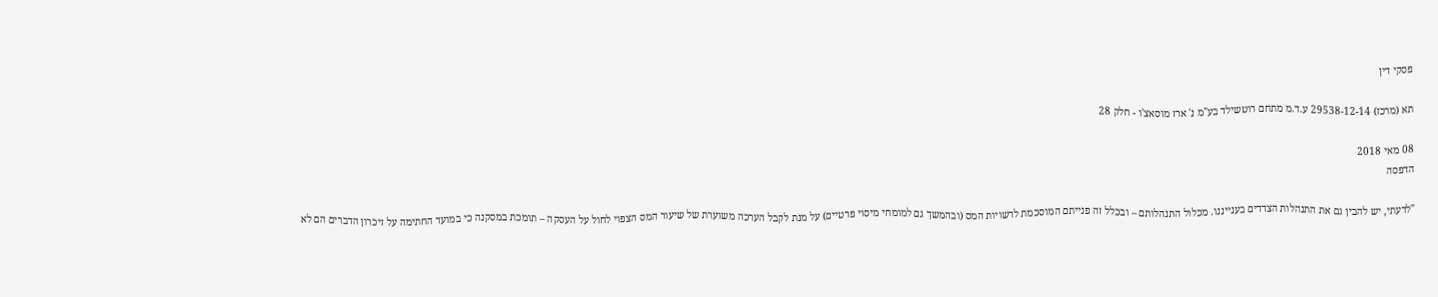פסקי דין

תא (מרכז) 29538-12-14 ע.ד.מ מתחם רוטשילד בע"מ נ' ארז מוסאצ'ו - חלק 28

08 מאי 2018
הדפסה

"לדעתי, יש להבין גם את התנהלות הצדדים בענייננו. מכלול התנהלותם – ובכלל זה פנייתם המוסכמת לרשויות המס (ובהמשך גם למומחי מיסוי פרטיים) על מנת לקבל הערכה משוערת של שיעור המס הצפוי לחול על העסקה – תומכת במסקנה כי במועד החתימה על זיכרון הדברים הם לא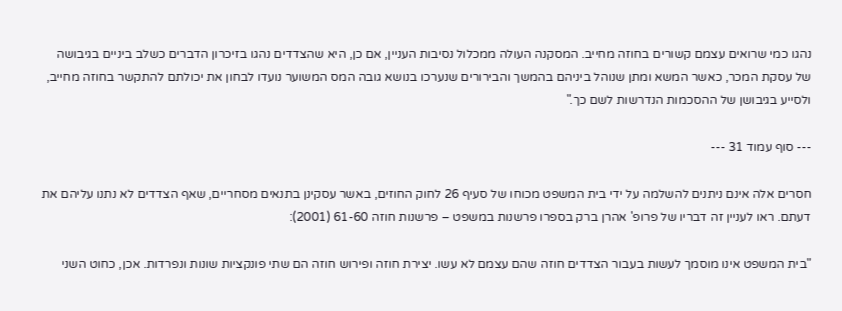נהגו כמי שרואים עצמם קשורים בחוזה מחייב. המסקנה העולה ממכלול נסיבות העניין, אם כן, היא שהצדדים נהגו בזיכרון הדברים כשלב ביניים בגיבושה של עסקת המכר, כאשר המשא ומתן שנוהל ביניהם בהמשך והבירורים שנערכו בנושא גובה המס המשוער נועדו לבחון את יכולתם להתקשר בחוזה מחייב, ולסייע בגיבושן של ההסכמות הנדרשות לשם כך."

--- סוף עמוד 31 ---

חסרים אלה אינם ניתנים להשלמה על ידי בית המשפט מכוחו של סעיף 26 לחוק החוזים, באשר עסקינן בתנאים מסחריים, שאף הצדדים לא נתנו עליהם את דעתם. ראו לעניין זה דבריו של פרופ' אהרן ברק בספרו פרשנות במשפט – פרשנות חוזה 61-60 (2001):

"בית המשפט אינו מוסמך לעשות בעבור הצדדים חוזה שהם עצמם לא עשו. יצירת חוזה ופירוש חוזה הם שתי פונקציות שונות ונפרדות. אכן, כחוט השני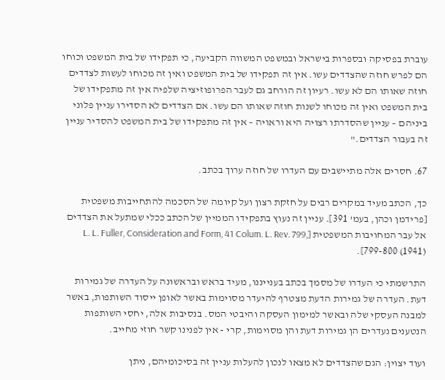עוברת בפסיקה ובספרות בישראל ובמשפט המשווה הקביעה, כי תפקידו של בית המשפט וכוחו הם לפרש חוזה שהצדדים עשו. אין זה תפקידו של בית המשפט ואין זה מכוחו לעשות לצדדים חוזה שאותו הם לא עשו. רעיון זה הורחב גם לעבר הפרופוזיציה שלפיה אין זה מתפקידו של בית המשפט ואין זה מכוחו לשנות חוזה שאותו הם עשו. אם הצדדים לא הסדירו עניין פלוני ביניהם – עניין שהסדרתו רצויה היא וראויה – אין זה מתפקידו של בית המשפט להסדיר עניין זה בעבור הצדדים."

67. חסרים אלה מתיישבים עם העדרו של חוזה ערוך בכתב.

כך, הכתב מעיד במקרים רבים על חזקת רצון ועל קיומה של הסכמה להתחייבות משפטית [פרידמן וכהן, בעמ' 391]. עניין זה נעוץ בתפקידו הממיין של הכתב ככלי שמתעל את הצדדים אל עבר המחויבות המשפטית [L. L. Fuller, Consideration and Form, 41 Colum. L. Rev. 799, 799-800 (1941)].

התרשמתי כי העדרו של מסמך בכתב בענייננו, מעיד בראש ובראשונה על העדרה של גמירות דעת. העדרה של גמירות הדעת מצטרף להיעדר מסוימות באשר לאופן ייסוד השותפות, באשר למבנה העסקי שלה ובאשר למימון העסקה והיבטי המס. בנסיבות אלה, יחסי השותפות הנטענים נעדרים הן גמירות דעת והן מסוימות, קרי - אין לפנינו קשר חוזי מחייב.

ועוד יצוין: הגם שהצדדים לא מצאו לנכון להעלות עניין זה בסיכומיהם, ניתן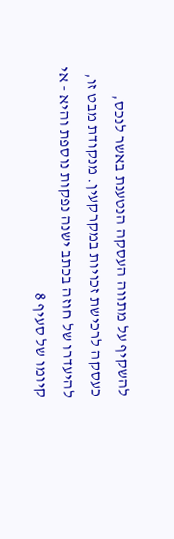להשקיף על מתווה העסקה הנטענת באשר לנכס, כעסקה לרכישת זכויות במקרקעין. מנקודת מבט זו, להיעדרו של חוזה בכתב ישנה נפקות נוספת והיא - אי קיומו של סעיף 8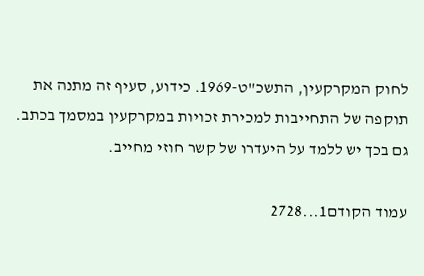לחוק המקרקעין, התשכ"ט-1969. כידוע, סעיף זה מתנה את תוקפה של התחייבות למכירת זכויות במקרקעין במסמך בכתב. גם בכך יש ללמד על היעדרו של קשר חוזי מחייב.

עמוד הקודם1...2728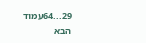29...64עמוד הבא